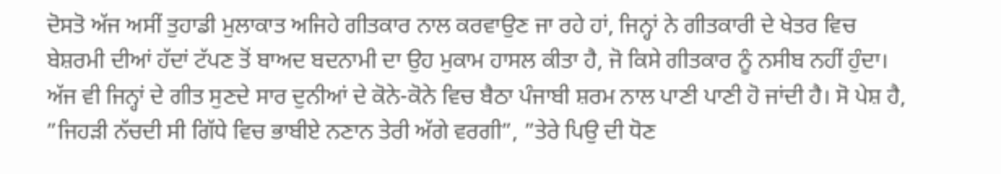ਦੋਸਤੋ ਅੱਜ ਅਸੀਂ ਤੁਹਾਡੀ ਮੁਲਾਕਾਤ ਅਜਿਹੇ ਗੀਤਕਾਰ ਨਾਲ ਕਰਵਾਉਣ ਜਾ ਰਹੇ ਹਾਂ, ਜਿਨ੍ਹਾਂ ਨੇ ਗੀਤਕਾਰੀ ਦੇ ਖੇਤਰ ਵਿਚ ਬੇਸ਼ਰਮੀ ਦੀਆਂ ਹੱਦਾਂ ਟੱਪਣ ਤੋਂ ਬਾਅਦ ਬਦਨਾਮੀ ਦਾ ਉਹ ਮੁਕਾਮ ਹਾਸਲ ਕੀਤਾ ਹੈ, ਜੋ ਕਿਸੇ ਗੀਤਕਾਰ ਨੂੰ ਨਸੀਬ ਨਹੀਂ ਹੁੰਦਾ। ਅੱਜ ਵੀ ਜਿਨ੍ਹਾਂ ਦੇ ਗੀਤ ਸੁਣਦੇ ਸਾਰ ਦੁਨੀਆਂ ਦੇ ਕੋਨੇ-ਕੋਨੇ ਵਿਚ ਬੈਠਾ ਪੰਜਾਬੀ ਸ਼ਰਮ ਨਾਲ ਪਾਣੀ ਪਾਣੀ ਹੋ ਜਾਂਦੀ ਹੈ। ਸੋ ਪੇਸ਼ ਹੈ, ”ਜਿਹੜੀ ਨੱਚਦੀ ਸੀ ਗਿੱਧੇ ਵਿਚ ਭਾਬੀਏ ਨਣਾਨ ਤੇਰੀ ਅੱਗੇ ਵਰਗੀ”, ”ਤੇਰੇ ਪਿਉ ਦੀ ਧੋਣ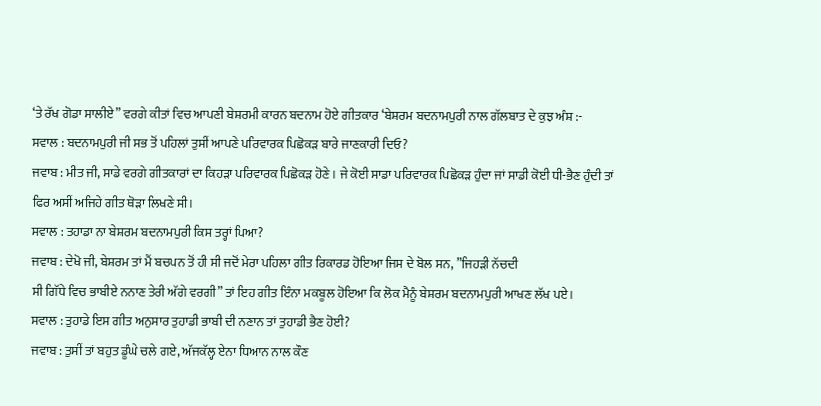‘ਤੇ ਰੱਖ ਗੋਡਾ ਸਾਲੀਏ” ਵਰਗੇ ਕੀਤਾਂ ਵਿਚ ਆਪਣੀ ਬੇਸ਼ਰਮੀ ਕਾਰਨ ਬਦਨਾਮ ਹੋਏ ਗੀਤਕਾਰ ‘ਬੇਸ਼ਰਮ ਬਦਨਾਮਪੁਰੀ ਨਾਲ ਗੱਲਬਾਤ ਦੇ ਕੁਝ ਅੰਸ਼ :-
ਸਵਾਲ : ਬਦਨਾਮਪੁਰੀ ਜੀ ਸਭ ਤੋਂ ਪਹਿਲਾਂ ਤੁਸੀਂ ਆਪਣੇ ਪਰਿਵਾਰਕ ਪਿਛੋਕੜ ਬਾਰੇ ਜਾਣਕਾਰੀ ਦਿਓ?
ਜਵਾਬ : ਮੀਤ ਜੀ, ਸਾਡੇ ਵਰਗੇ ਗੀਤਕਾਰਾਂ ਦਾ ਕਿਹੜਾ ਪਰਿਵਾਰਕ ਪਿਛੋਕੜ ਹੋਣੇ। ਜੇ ਕੋਈ ਸਾਡਾ ਪਰਿਵਾਰਕ ਪਿਛੋਕੜ ਹੁੰਦਾ ਜਾਂ ਸਾਡੀ ਕੋਈ ਧੀ-ਭੈਣ ਹੁੰਦੀ ਤਾਂ ਫਿਰ ਅਸੀਂ ਅਜਿਹੇ ਗੀਤ ਥੋੜਾ ਲਿਖਣੇ ਸੀ।
ਸਵਾਲ : ਤਹਾਡਾ ਨਾ ਬੇਸ਼ਰਮ ਬਦਨਾਮਪੁਰੀ ਕਿਸ ਤਰ੍ਹਾਂ ਪਿਆ?
ਜਵਾਬ : ਦੇਖੋ ਜੀ, ਬੇਸ਼ਰਮ ਤਾਂ ਮੈਂ ਬਚਪਨ ਤੋਂ ਹੀ ਸੀ ਜਦੋਂ ਮੇਰਾ ਪਹਿਲਾ ਗੀਤ ਰਿਕਾਰਡ ਹੋਇਆ ਜਿਸ ਦੇ ਬੋਲ ਸਨ, ”ਜਿਹੜੀ ਨੱਚਦੀ
ਸੀ ਗਿੱਧੇ ਵਿਚ ਭਾਬੀਏ ਨਨਾਣ ਤੇਰੀ ਅੱਗੇ ਵਰਗੀ” ਤਾਂ ਇਹ ਗੀਤ ਇੰਨਾ ਮਕਬੂਲ ਹੋਇਆ ਕਿ ਲੋਕ ਮੈਨੂੰ ਬੇਸ਼ਰਮ ਬਦਨਾਮਪੁਰੀ ਆਖਣ ਲੱਖ ਪਏ।
ਸਵਾਲ : ਤੁਹਾਡੇ ਇਸ ਗੀਤ ਅਨੁਸਾਰ ਤੁਹਾਡੀ ਭਾਬੀ ਦੀ ਨਣਾਨ ਤਾਂ ਤੁਹਾਡੀ ਭੈਣ ਹੋਈ?
ਜਵਾਬ : ਤੁਸੀਂ ਤਾਂ ਬਹੁਤ ਡੂੰਘੇ ਚਲੇ ਗਏ, ਅੱਜਕੱਲ੍ਹ ਏਨਾ ਧਿਆਨ ਨਾਲ ਕੌਣ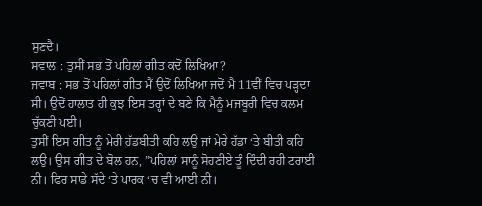ਸੁਣਦੈ।
ਸਵਾਲ : ਤੁਸੀਂ ਸਭ ਤੋਂ ਪਹਿਲਾਂ ਗੀਤ ਕਦੋਂ ਲਿਖਿਆ?
ਜਵਾਬ : ਸਭ ਤੋਂ ਪਹਿਲਾਂ ਗੀਤ ਮੈਂ ਉਦੋਂ ਲਿਖਿਆ ਜਦੋਂ ਮੈ 11ਵੀਂ ਵਿਚ ਪੜ੍ਹਦਾ ਸੀ। ਉਦੋਂ ਹਾਲਾਤ ਹੀ ਕੁਝ ਇਸ ਤਰ੍ਹਾਂ ਦੇ ਬਣੇ ਕਿ ਮੈਨੂੰ ਮਜਬੂਰੀ ਵਿਚ ਕਲਮ ਚੁੱਕਣੀ ਪਈ।
ਤੁਸੀਂ ਇਸ ਗੀਤ ਨੂੰ ਮੇਰੀ ਹੱਡਬੀਤੀ ਕਹਿ ਲਉ ਜਾਂ ਮੇਰੇ ਹੱਡਾ ‘ਤੇ ਬੀਤੀ ਕਹਿ ਲਉ। ਉਸ ਗੀਤ ਦੇ ਬੋਲ ਹਨ, ”ਪਹਿਲਾਂ ਸਾਨੂੰ ਸੋਹਣੀਏ ਤੂੰ ਦਿੰਦੀ ਰਹੀ ਟਰਾਈ ਨੀ। ਫਿਰ ਸਾਡੇ ਸੱਦੇ ‘ਤੇ ਪਾਰਕ ‘ਚ ਵੀ ਆਈ ਨੀ।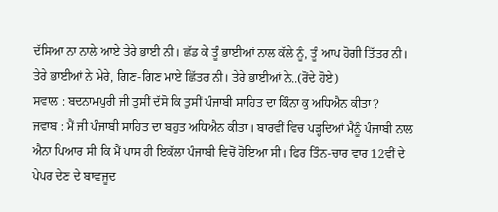ਦੱਸਿਆ ਨਾ ਨਾਲੇ ਆਏ ਤੇਰੇ ਭਾਈ ਨੀ। ਛੱਡ ਕੇ ਤੂੰ ਭਾਈਆਂ ਨਾਲ ਕੱਲੇ ਨੂੰ, ਤੂੰ ਆਪ ਹੋਗੀ ਤਿੱਤਰ ਨੀ। ਤੇਰੇ ਭਾਈਆਂ ਨੇ ਮੇਰੇ, ਗਿਣ-ਗਿਣ ਮਾਏ ਛਿੱਤਰ ਨੀ। ਤੇਰੇ ਭਾਈਆਂ ਨੇ..(ਰੋਂਦੇ ਹੋਏ)
ਸਵਾਲ : ਬਦਨਾਮਪੁਰੀ ਜੀ ਤੁਸੀਂ ਦੱਸੋ ਕਿ ਤੁਸੀਂ ਪੰਜਾਬੀ ਸਾਹਿਤ ਦਾ ਕਿੰਨਾ ਕੁ ਅਧਿਐਨ ਕੀਤਾ?
ਜਵਾਬ : ਮੈਂ ਜੀ ਪੰਜਾਬੀ ਸਾਹਿਤ ਦਾ ਬਹੁਤ ਅਧਿਐਨ ਕੀਤਾ। ਬਾਰਵੀਂ ਵਿਚ ਪੜ੍ਹਦਿਆਂ ਮੈਨੂੰ ਪੰਜਾਬੀ ਨਾਲ ਐਨਾ ਪਿਆਰ ਸੀ ਕਿ ਮੈਂ ਪਾਸ ਹੀ ਇਕੱਲਾ ਪੰਜਾਬੀ ਵਿਚੋਂ ਹੋਇਆ ਸੀ। ਫਿਰ ਤਿੰਨ-ਚਾਰ ਵਾਰ 12ਵੀਂ ਦੇ ਪੇਪਰ ਦੇਣ ਦੇ ਬਾਵਜੂਦ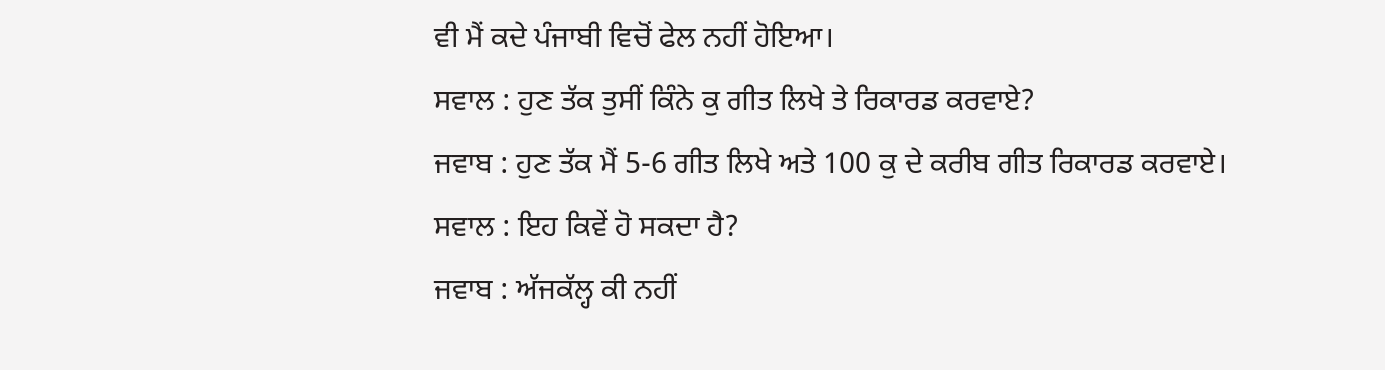ਵੀ ਮੈਂ ਕਦੇ ਪੰਜਾਬੀ ਵਿਚੋਂ ਫੇਲ ਨਹੀਂ ਹੋਇਆ।
ਸਵਾਲ : ਹੁਣ ਤੱਕ ਤੁਸੀਂ ਕਿੰਨੇ ਕੁ ਗੀਤ ਲਿਖੇ ਤੇ ਰਿਕਾਰਡ ਕਰਵਾਏ?
ਜਵਾਬ : ਹੁਣ ਤੱਕ ਮੈਂ 5-6 ਗੀਤ ਲਿਖੇ ਅਤੇ 100 ਕੁ ਦੇ ਕਰੀਬ ਗੀਤ ਰਿਕਾਰਡ ਕਰਵਾਏ।
ਸਵਾਲ : ਇਹ ਕਿਵੇਂ ਹੋ ਸਕਦਾ ਹੈ?
ਜਵਾਬ : ਅੱਜਕੱਲ੍ਹ ਕੀ ਨਹੀਂ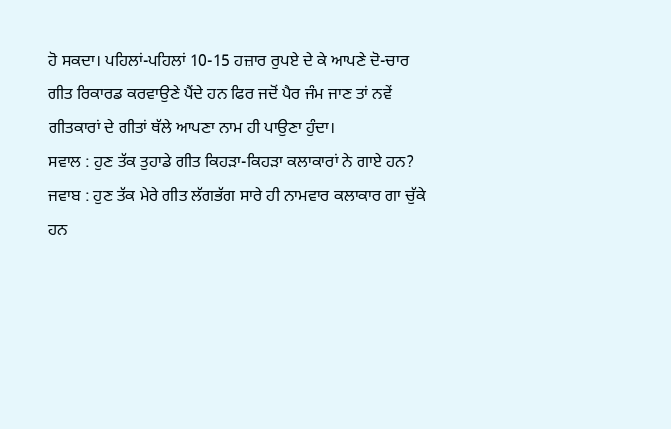ਹੋ ਸਕਦਾ। ਪਹਿਲਾਂ-ਪਹਿਲਾਂ 10-15 ਹਜ਼ਾਰ ਰੁਪਏ ਦੇ ਕੇ ਆਪਣੇ ਦੋ-ਚਾਰ ਗੀਤ ਰਿਕਾਰਡ ਕਰਵਾਉਣੇ ਪੈਂਦੇ ਹਨ ਫਿਰ ਜਦੋਂ ਪੈਰ ਜੰਮ ਜਾਣ ਤਾਂ ਨਵੇਂ ਗੀਤਕਾਰਾਂ ਦੇ ਗੀਤਾਂ ਥੱਲੇ ਆਪਣਾ ਨਾਮ ਹੀ ਪਾਉਣਾ ਹੁੰਦਾ।
ਸਵਾਲ : ਹੁਣ ਤੱਕ ਤੁਹਾਡੇ ਗੀਤ ਕਿਹੜਾ-ਕਿਹੜਾ ਕਲਾਕਾਰਾਂ ਨੇ ਗਾਏ ਹਨ?
ਜਵਾਬ : ਹੁਣ ਤੱਕ ਮੇਰੇ ਗੀਤ ਲੱਗਭੱਗ ਸਾਰੇ ਹੀ ਨਾਮਵਾਰ ਕਲਾਕਾਰ ਗਾ ਚੁੱਕੇ ਹਨ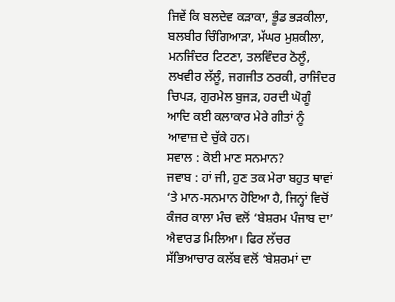ਜਿਵੇਂ ਕਿ ਬਲਦੇਵ ਕੜਾਕਾ, ਭੂੰਡ ਭੜਕੀਲਾ, ਬਲਬੀਰ ਚਿੰਗਿਆੜਾ, ਮੱਘਰ ਮੁਸ਼ਕੀਲਾ, ਮਨਜਿੰਦਰ ਟਿਟਣਾ, ਤਲਵਿੰਦਰ ਠੋਲੂੰ, ਲਖਵੀਰ ਲੱਲੂੰ, ਜਗਜੀਤ ਠਰਕੀ, ਰਾਜਿੰਦਰ ਚਿਪੜ, ਗੁਰਮੇਲ ਬੁਜੜ, ਹਰਦੀ ਘੋਗੂੰ ਆਦਿ ਕਈ ਕਲਾਕਾਰ ਮੇਰੇ ਗੀਤਾਂ ਨੂੰ ਆਵਾਜ਼ ਦੇ ਚੁੱਕੇ ਹਨ।
ਸਵਾਲ : ਕੋਈ ਮਾਣ ਸਨਮਾਨ?
ਜਵਾਬ : ਹਾਂ ਜੀ, ਹੁਣ ਤਕ ਮੇਰਾ ਬਹੁਤ ਥਾਵਾਂ ‘ਤੇ ਮਾਨ-ਸਨਮਾਨ ਹੋਇਆ ਹੈ, ਜਿਨ੍ਹਾਂ ਵਿਚੋਂ ਕੰਜਰ ਕਾਲਾ ਮੰਚ ਵਲੋਂ ‘ਬੇਸ਼ਰਮ ਪੰਜਾਬ ਦਾ’ ਐਵਾਰਡ ਮਿਲਿਆ। ਫਿਰ ਲੱਚਰ ਸੱਭਿਆਚਾਰ ਕਲੱਬ ਵਲੋਂ ‘ਬੇਸ਼ਰਮਾਂ ਦਾ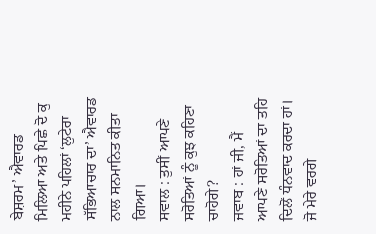ਬੇਸ਼ਰਮ’ ਐਵਾਰਡ ਮਿਲਿਆ ਅਤੇ ਪਿਛੇ ਦੋ ਕੁ ਮਹੀਨੇ ਪਹਿਲਾਂ ‘ਲੁਟੇਰਾ ਸੱਭਿਆਚਾਰ ਦਾ’ ਐਵਾਰਡ ਨਾਲ ਸਨਮਾਨਿਤ ਕੀਤਾ ਗਿਆ।
ਸਵਾਲ : ਤੁਸੀਂ ਆਪਣੇ ਸਰੋਤਿਆਂ ਨੂੰ ਕੁਝ ਕਹਿਣਾ ਚਾਹੋਗੇ?
ਜਵਾਬ : ਹਾਂ ਜੀ, ਮੈਂ ਆਪਣੇ ਸਰੋਤਿਆਂ ਦਾ ਤਹਿ ਦਿਲੋਂ ਧੰਨਵਾਦ ਕਰਦਾ ਹਾਂ। ਜੋ ਮੇਰੇ ਵਰਗੇ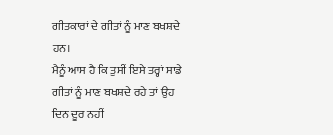ਗੀਤਕਾਰਾਂ ਦੇ ਗੀਤਾਂ ਨੂੰ ਮਾਣ ਬਖਸ਼ਦੇ ਹਨ।
ਮੈਨੂੰ ਆਸ ਹੈ ਕਿ ਤੁਸੀਂ ਇਸੇ ਤਰ੍ਹਾਂ ਸਾਡੇ ਗੀਤਾਂ ਨੂੰ ਮਾਣ ਬਖਸ਼ਦੇ ਰਹੇ ਤਾਂ ਉਹ ਦਿਨ ਦੂਰ ਨਹੀਂ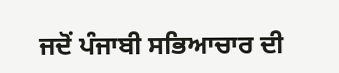ਜਦੋਂ ਪੰਜਾਬੀ ਸਭਿਆਚਾਰ ਦੀ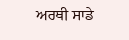ਅਰਥੀ ਸਾਡੇ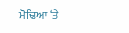ਮੋਢਿਆ ‘ਤੇ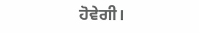ਹੋਵੇਗੀ।